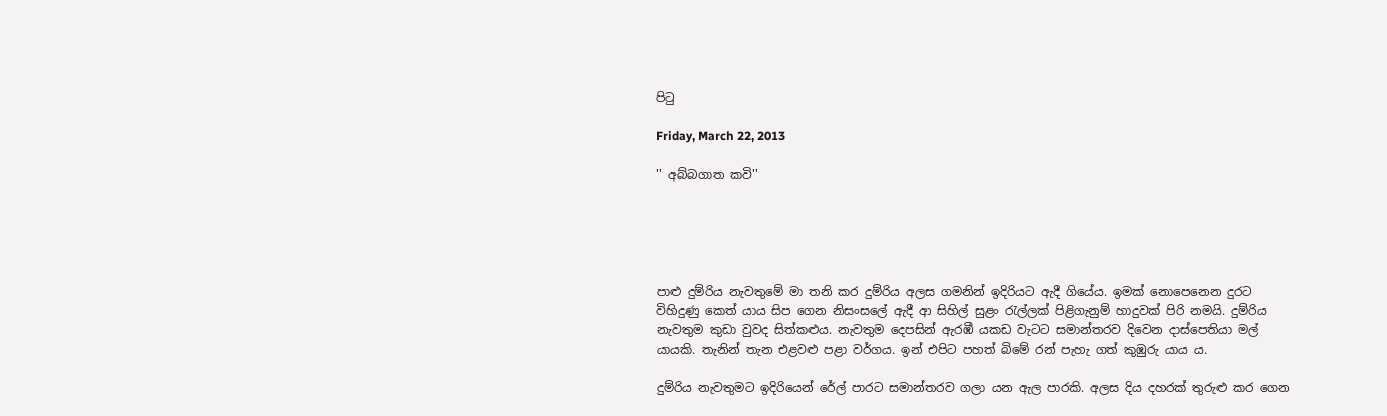පිටු

Friday, March 22, 2013

'' අබ්බගාත කවි''





පාළු දුම්රිය නැවතුමේ මා තනි කර දුම්රිය අලස ගමනින් ඉදිරියට ඇදී ගියේය. ඉමක් නොපෙනෙන දුරට විහිදුණු කෙත් යාය සිප ගෙන නිසංසලේ ඇදී ආ සිහිල් සුළං රැල්ලක් පිළිගැනුම් හාදුවක් පිරි නමයි. දුම්රිය නැවතුම කුඩා වුවද සිත්කළුය. නැවතුම දෙපසින් ඇරඹී යකඩ වැටට සමාන්තරව දිවෙන දාස්පෙතියා මල් යායකි. තැනින් තැන එළවළු පළා වර්ගය. ඉන් එපිට පහත් බිමේ රන් පැහැ ගත් කුඹුරු යාය ය.

දුම්රිය නැවතුමට ඉදිරියෙන් රේල් පාරට සමාන්තරව ගලා යන ඇල පාරකි. අලස දිය දහරක් තුරුළු කර ගෙන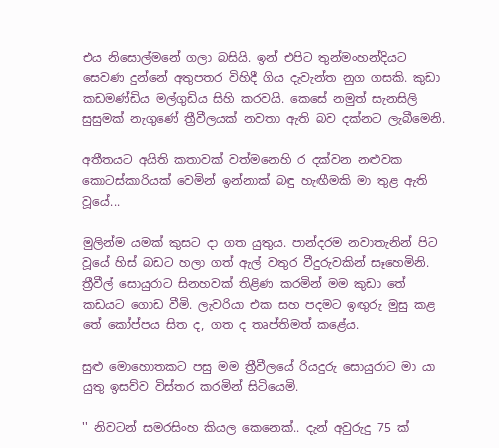එය නිසොල්මනේ ගලා බසියි. ඉන් එපිට තුන්මංහන්දියට සෙවණ දුන්නේ අතුපතර විහිදී ගිය දැවැන්ත නුග ගසකි. කුඩා කඩමණ්ඩිය මල්ගුඩිය සිහි කරවයි. කෙසේ නමුත් සැනසිලි සුසුමක් නැගුණේ ත්‍රීවීලයක් නවතා ඇති බව දක්නට ලැබීමෙනි.

අතීතයට අයිති කතාවක් වත්මනෙහි ර දක්වන නළුවක කොටස්කාරියක් වෙමින් ඉන්නාක් බඳු හැඟීමකි මා තුළ ඇති වූයේ...

මුලින්ම යමක් කුසට දා ගත යුතුය. පාන්දරම නවාතැනින් පිට වූයේ හිස් බඩට හලා ගත් ඇල් වතුර වීදුරුවකින් සෑහෙමිනි. ත්‍රීවීල් සොයුරාට සිනහවක් තිළිණ කරමින් මම කුඩා තේ කඩයට ගොඩ වීමි. ලැවරියා එක සහ පදමට ඉඟුරු මුසු කළ තේ කෝප්පය සිත ද, ගත ද තෘප්තිමත් කළේය.

සුළු මොහොතකට පසු මම ත්‍රීවීලයේ රියදුරු සොයුරාට මා යා යුතු ඉසව්ව විස්තර කරමින් සිටියෙමි.

'' නිවටන් සමරසිංහ කියල කෙනෙක්.. දැන් අවුරුදු 75 ක්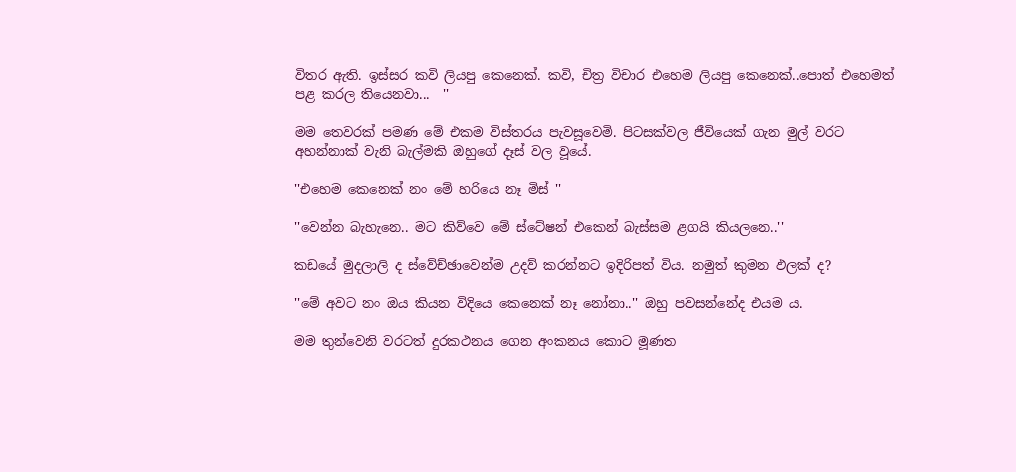විතර ඇති. ඉස්සර කවි ලියපු කෙනෙක්. කවි, චිත්‍ර විචාර එහෙම ලියපු කෙනෙක්..පොත් එහෙමත් පළ කරල තියෙනවා...  ''

මම තෙවරක් පමණ මේ එකම විස්තරය පැවසූවෙමි. පිටසක්වල ජීවියෙක් ගැන මුල් වරට අහන්නාක් වැනි බැල්මකි ඔහුගේ දෑස් වල වූයේ.

''එහෙම කෙනෙක් නං මේ හරියෙ නෑ මිස් ''

''වෙන්න බැහැනෙ.. මට කිව්වෙ මේ ස්ටේෂන් එකෙන් බැස්සම ළගයි කියලනෙ..''

කඩයේ මුදලාලි ද ස්වේච්ඡාවෙන්ම උදව් කරන්නට ඉදිරිපත් විය. නමුත් කුමන ඵලක් ද?

''මේ අවට නං ඔය කියන විදියෙ කෙනෙක් නෑ නෝනා..'' ඔහු පවසන්නේද එයම ය.

මම තුන්වෙනි වරටත් දුරකථනය ගෙන අංකනය කොට මූණත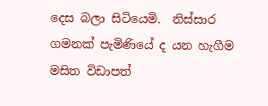දෙස බලා සිටියෙමි.  නිස්සාර ගමනක් පැමිණියේ ද යන හැගීම මසිත විඩාපත්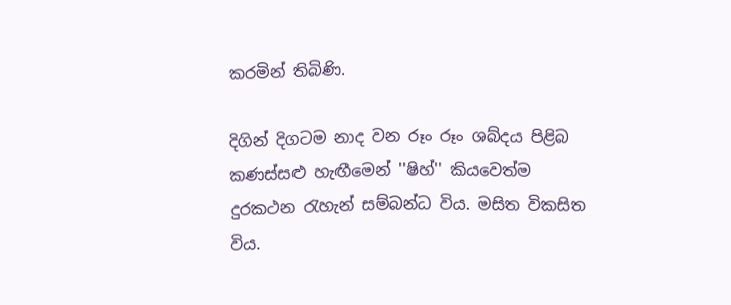කරමින් තිබිණි.

දිගින් දිගටම නාද වන රූං රූං ශබ්දය පිළිබ කණස්සළු හැඟීමෙන් ''ෂිහ්'' කියවෙත්ම දුරකථන රැහැන් සම්බන්ධ විය. මසිත විකසිත විය.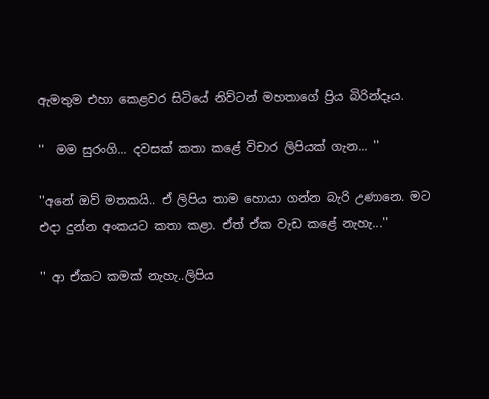ඇමතුම එහා කෙළවර සිටියේ නිව්ටන් මහතාගේ ප්‍රිය බිරින්දෑය.

''  මම සුරංගි... දවසක් කතා කළේ විචාර ලිපියක් ගැන... ''

''අනේ ඔව් මතකයි.. ඒ ලිපිය තාම හොයා ගන්න බැරි උණානෙ. මට එදා දුන්න අංකයට කතා කළා. ඒත් ඒක වැඩ කළේ නැහැ...''

'' ආ ඒකට කමක් නැහැ..ලිපිය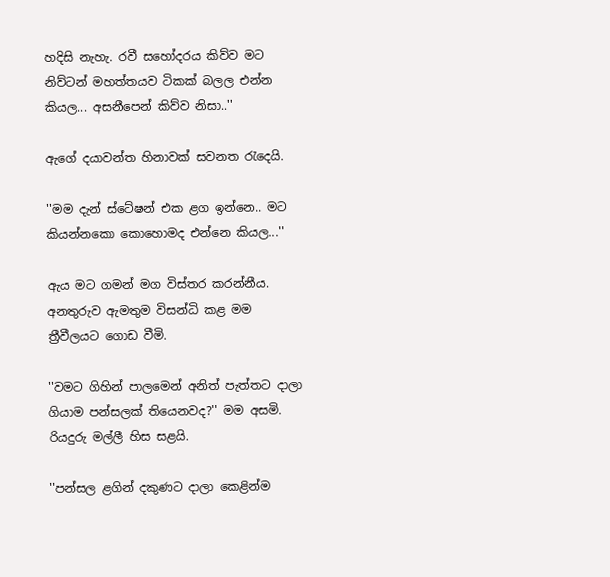හදිසි නැහැ. රවී සහෝදරය කිව්ව මට නිව්ටන් මහත්තයව ටිකක් බලල එන්න කියල... අසනීපෙන් කිව්ව නිසා..''

ඇගේ දයාවන්ත හිනාවක් සවනත රැ‍දෙයි.

''මම දැන් ස්ටේෂන් එක ළග ඉන්නෙ.. මට කියන්නකො කොහොමද එන්නෙ කියල...''

ඇය මට ගමන් මග විස්තර කරන්නීය. අනතුරුව ඇමතුම විසන්ධි කළ මම ත්‍රීවීලයට ගොඩ වීමි.

''වමට ගිහින් පාලමෙන් අනිත් පැත්තට දාලා ගියාම පන්සලක් තියෙනවද?'' මම අසමි. රියදුරු මල්ලී හිස සළයි.

''පන්සල ළගින් දකුණට දාලා කෙළින්ම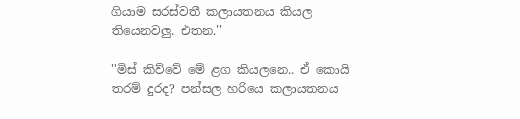ගියාම සරස්වතී කලායතනය කියල තියෙනවලු. එතන.''

''මිස් කිව්වේ මේ ළග කියලනෙ.. ඒ කොයි තරම් දුරද? පන්සල හරියෙ කලායතනය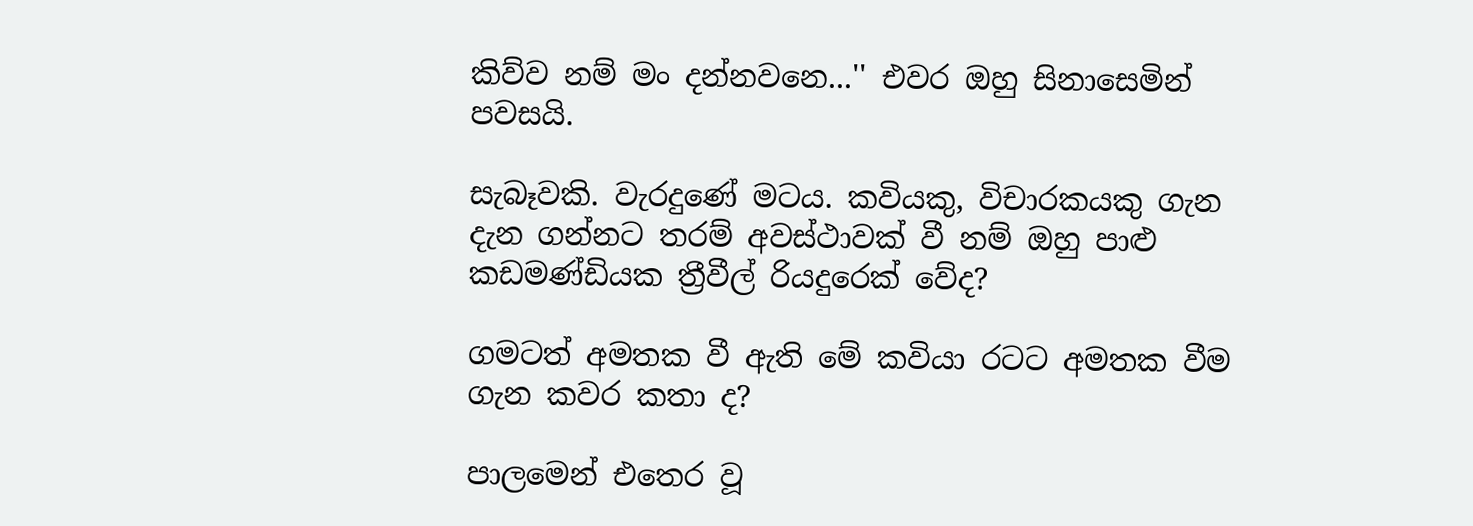කිව්ව නම් මං දන්නවනෙ...'' එවර ඔහු සිනාසෙමින් පවසයි.

සැබෑවකි. වැරදුණේ මටය. කවියකු, විචාරකයකු ගැන දැන ගන්නට තරම් අවස්ථාවක් වී නම් ඔහු පාළු කඩමණ්ඩියක ත්‍රීවීල් රියදුරෙක් වේද?

ගමටත් අමතක වී ඇති මේ කවියා රටට අමතක වීම ගැන කවර කතා ද?

පාලමෙන් එතෙර වූ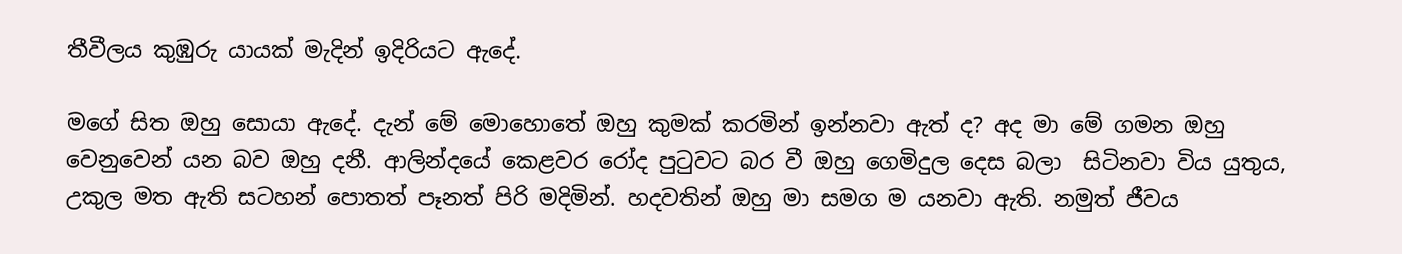තීවීලය කුඹුරු යායක් මැදින් ඉදිරියට ඇදේ.

මගේ සිත ඔහු සොයා ඇදේ. දැන් මේ මොහොතේ ඔහු කුමක් කරමින් ඉන්නවා ඇත් ද? අද මා මේ ගමන ඔහු වෙනුවෙන් යන බව ඔහු දනී. ආලින්දයේ කෙළවර රෝද පුටුවට බර වී ඔහු ගෙමිදුල දෙස බලා  සිටිනවා විය යුතුය, උකුල මත ඇති සටහන් පොතත් පෑනත් පිරි මදිමින්. හදවතින් ඔහු මා සමග ම යනවා ඇති. නමුත් ජීවය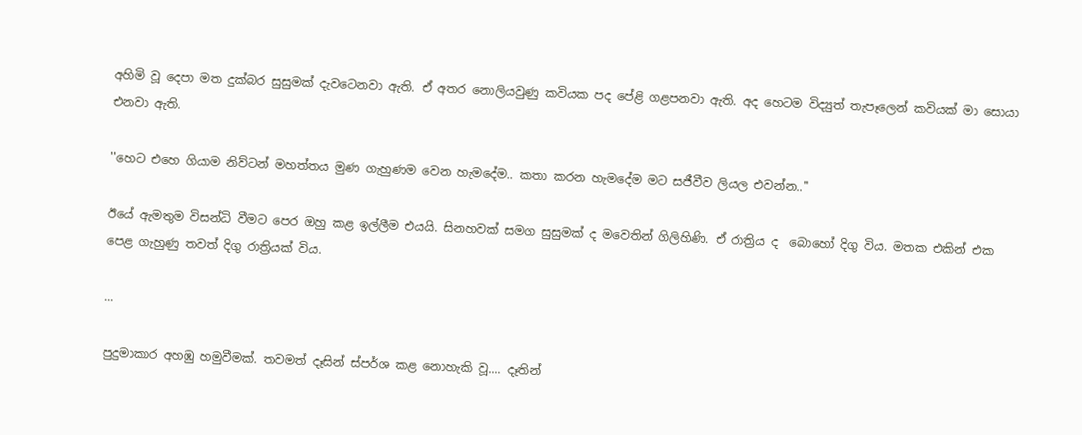අහිමි වූ දෙපා මත දුක්බර සුසුමක් දැවටෙනවා ඇති. ඒ අතර නොලියවුණු කවියක පද පේළි ගළපනවා ඇති. අද හෙටම විද්‍යුත් තැපෑලෙන් කවියක් මා සොයා එනවා ඇති.

''හෙට එහෙ ගියාම නිව්ටන් මහත්තය මුණ ගැහුණම වෙන හැමදේම.. කතා කරන හැමදේම මට සජීවීව ලියල එවන්න..''

ඊයේ ඇමතුම විසන්ධි වීමට පෙර ඔහු කළ ඉල්ලීම එයයි. සිනහවක් සමග සුසුමක් ද මවෙතින් ගිලිහිණි. ඒ රාත්‍රිය ද  බොහෝ දිගු විය. මතක එකින් එක පෙළ ගැහුණු තවත් දිගු රාත්‍රියක් විය.

...

පුදුමාකාර අහඹු හමුවීමක්. තවමත් දෑසින් ස්පර්ශ කළ නොහැකි වූ.... දෑතින්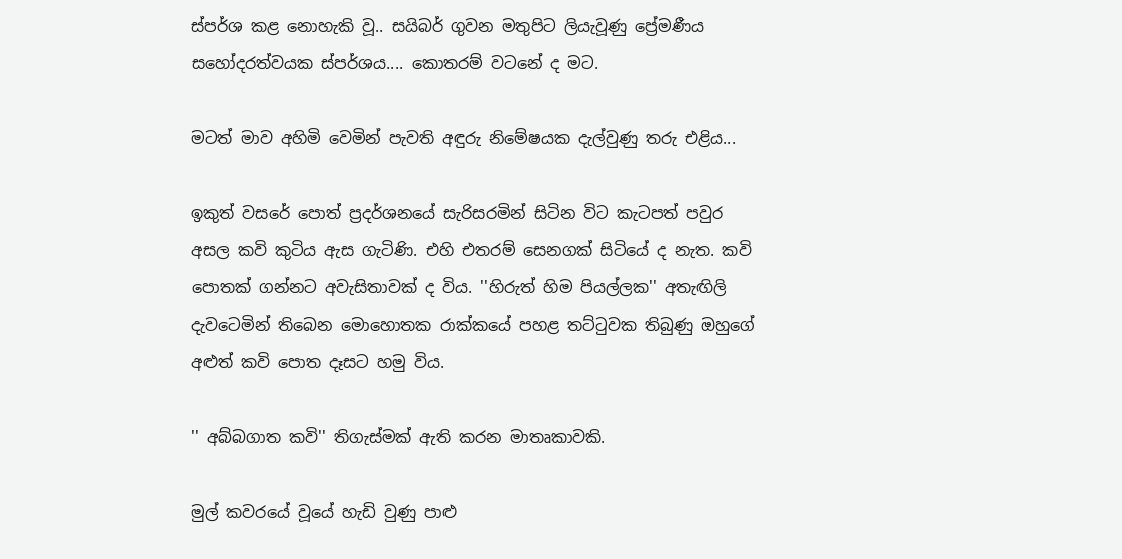ස්පර්ශ කළ නොහැකි වූ.. සයිබර් ගුවන මතුපිට ලියැවූණු ප්‍රේමණීය සහෝදරත්වයක ස්පර්ශය.... කොතරම් වටනේ ද මට.

මටත් මාව අහිමි වෙමින් පැවති අඳුරු නිමේෂයක දැල්වුණු තරු එළිය...

ඉකුත් වසරේ පොත් ප්‍රදර්ශනයේ සැරිසරමින් සිටින විට කැටපත් පවුර අසල කවි කුටිය ඇස ගැටිණි. එහි එතරම් සෙනගක් සිටියේ ද නැත. කවි පොතක් ගන්නට අවැසිතාවක් ද විය. ''හිරුත් හිම පියල්ලක'' අතැඟිලි දැවටෙමින් තිබෙන මොහොතක රාක්කයේ පහළ තට්ටුවක තිබුණු ඔහුගේ අළුත් කවි පොත දෑසට හමු විය.

'' අබ්බගාත කවි'' තිගැස්මක් ඇති කරන මාතෘකාවකි.

මුල් කවරයේ වූයේ ‍හැඩි වුණු පාළු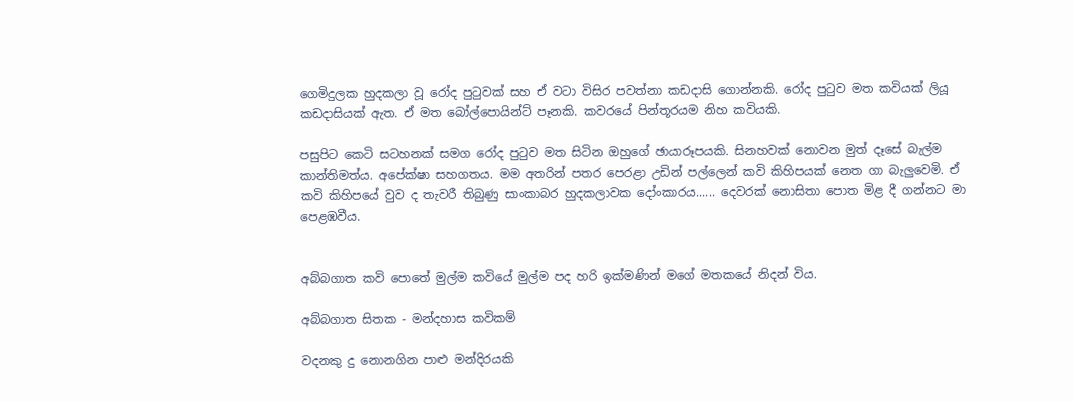ගෙමිදුලක හුදකලා වූ රෝද පුටුවක් සහ ඒ වටා විසිර පවත්නා කඩදාසි ගොන්නකි. රෝද පුටුව මත කවියක් ලියූ කඩදාසියක් ඇත. ඒ මත බෝල්පොයින්ට් පෑනකි. කවරයේ පින්තූරයම නිහ කවියකි.

පසුපිට කෙටි සටහනක් සමග රෝද පුටුව මත සිටින ඔහු‍ගේ ඡායාරූපයකි. සිනහවක් නොවන මුත් දෑසේ බැල්ම කාන්තිමත්ය. අපේක්ෂා සහගතය. මම අතරින් පතර පෙරළා උඩින් පල්ලෙන් කවි කිහිපයක් නෙත ගා බැලුවෙමි. ඒ කවි කිහිපයේ වුව ද තැවරී තිබුණු සාංකාබර හුදකලාවක දෝංකාරය...... දෙවරක් නොසිතා පොත මිළ දී ගන්නට මා පෙළඹවීය.


අබ්බගාත කවි පොතේ මුල්ම කවියේ මුල්ම පද හරි ඉක්මණින් මගේ මතකයේ නිදන් විය.

අබ්බගාත සිතක - මන්දහාස කවිකම්

වදනකු දු නොනගින පාළු මන්දිරයකි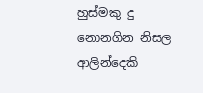හුස්මකු දු නොනගින නිසල ආලින්දෙකි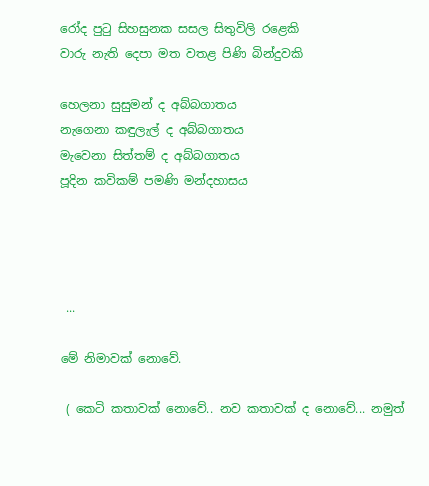රෝද පුටු සිහසුනක සසල සිතුවිලි රළෙකි
වාරු නැති දෙපා මත වතළ පිණි බින්දුවකි

හෙලනා සුසුමන් ද අබ්බගාතය
නැගෙනා කඳුලැල් ද අබ්බගාතය
මැවෙනා සිත්තම් ද අබ්බගාතය
පූදින කවිකම් පමණි මන්දහාසය




 ...

මේ නිමාවක් නොවේ.

 ( කෙටි කතාවක් නොවේ.. නව කතාවක් ද නොවේ... නමුත්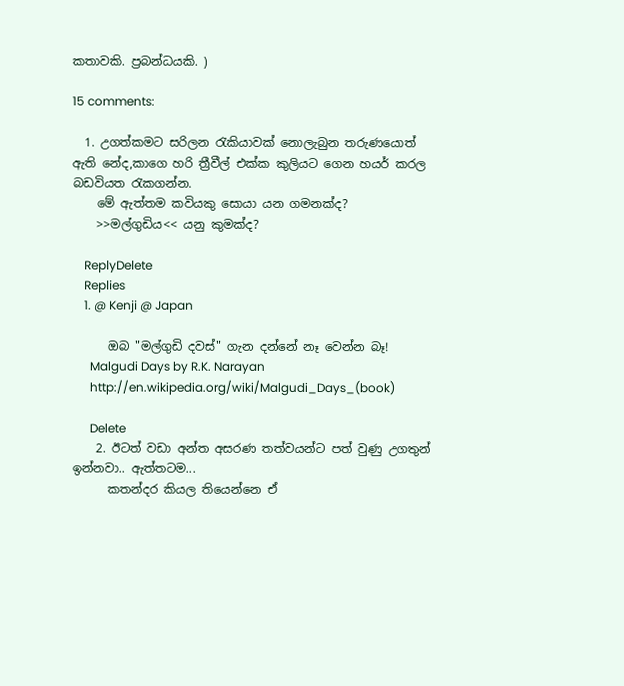කතාවකි. ප්‍රබන්ධයකි. )

15 comments:

  1. උගත්කමට සරිලන රැකියාවක් නොලැබුන තරුණයොත් ඇති නේද,කාගෙ හරි ත්‍රීවීල් එක්ක කුලියට ගෙන හයර් කරල බඩවියත රැකගන්න.
    මේ ඇත්තම කවියකු සොයා යන ගමනක්ද?
    >>මල්ගුඩිය<< යනු කුමක්ද?

    ReplyDelete
    Replies
    1. @ Kenji @ Japan

      ඔබ "මල්ගුඩි දවස්" ගැන දන්නේ නෑ වෙන්න බෑ!
      Malgudi Days by R.K. Narayan
      http://en.wikipedia.org/wiki/Malgudi_Days_(book)

      Delete
    2. ඊටත් වඩා අන්ත අසරණ තත්වයන්ට පත් වුණු උගතුන් ඉන්නවා.. ඇත්තටම...
      කතන්දර කියල තියෙන්නෙ ඒ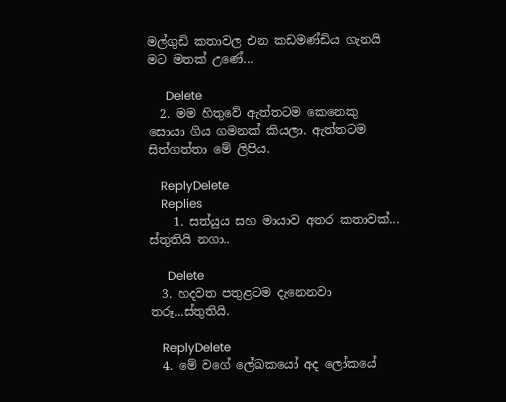මල්ගුඩි කතාවල එන කඩමණ්ඩිය ගැනයි මට මතක් උණේ...

      Delete
  2. මම හිතුවේ ඇත්තටම කෙනෙකු සොයා ගිය ගමනක් කියලා. ඇත්තටම සිත්ගත්තා මේ ලිපිය.

    ReplyDelete
    Replies
    1. සත්යුය සහ මායාව අතර කතාවක්... ස්තුතියි නගා..

      Delete
  3. හදවත පතුළටම දැනෙනවා තරූ...ස්තුතියි.

    ReplyDelete
  4. මේ වගේ ලේඛකයෝ අද ලෝකයේ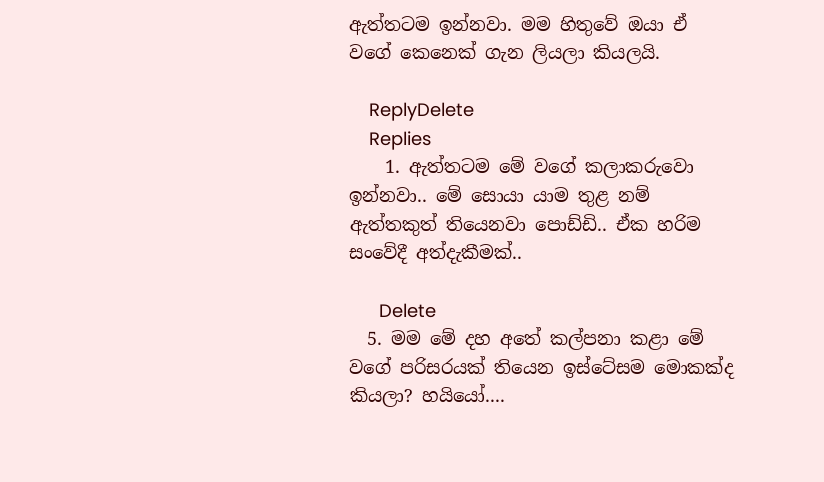ඇත්තටම ඉන්නවා. මම හිතුවේ ඔයා ඒ වගේ කෙනෙක් ගැන ලියලා කියලයි.

    ReplyDelete
    Replies
    1. ඇත්තටම මේ වගේ කලාකරුවො ඉන්නවා.. මේ සොයා යාම තුළ නම් ඇත්තකුත් තියෙනවා ‍පොඩ්ඩි.. ඒක හරිම සංවේදී අත්දැකීමක්..

      Delete
  5. මම මේ දහ අතේ කල්පනා කළා මේ වගේ පරිසරයක් තියෙන ඉස්ටේසම මොකක්ද කියලා? හයියෝ....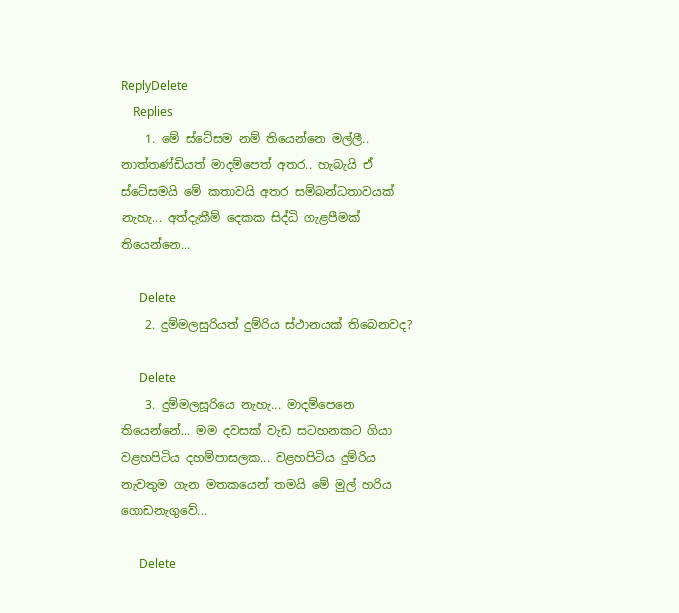ReplyDelete
    Replies
    1. මේ ස්ටේසම නම් තියෙන්නෙ මල්ලී.. නාත්තණ්ඩියත් මාදම්පෙත් අතර.. හැබැයි ඒ ස්ටේසමයි මේ කතාවයි අතර සම්බන්ධතාවයක් නැහැ... අත්දැකීම් දෙකක සිද්ධි ගැළපීමක් තියෙන්නෙ...

      Delete
    2. දුම්මලසුරියත් දුම්රිය ස්ථානයක් තිබෙනවද?

      Delete
    3. දුම්මලසූරියෙ නැහැ... මාදම්පෙනෙ තියෙන්නේ... මම දවසක් වැඩ සටහනකට ගියා වළහපිටිය දහම්පාසලක... වළහපිටිය දුම්රිය නැවතුම ගැන මතක‍යෙන් තමයි මේ මුල් හරිය ගොඩනැගුවේ...

      Delete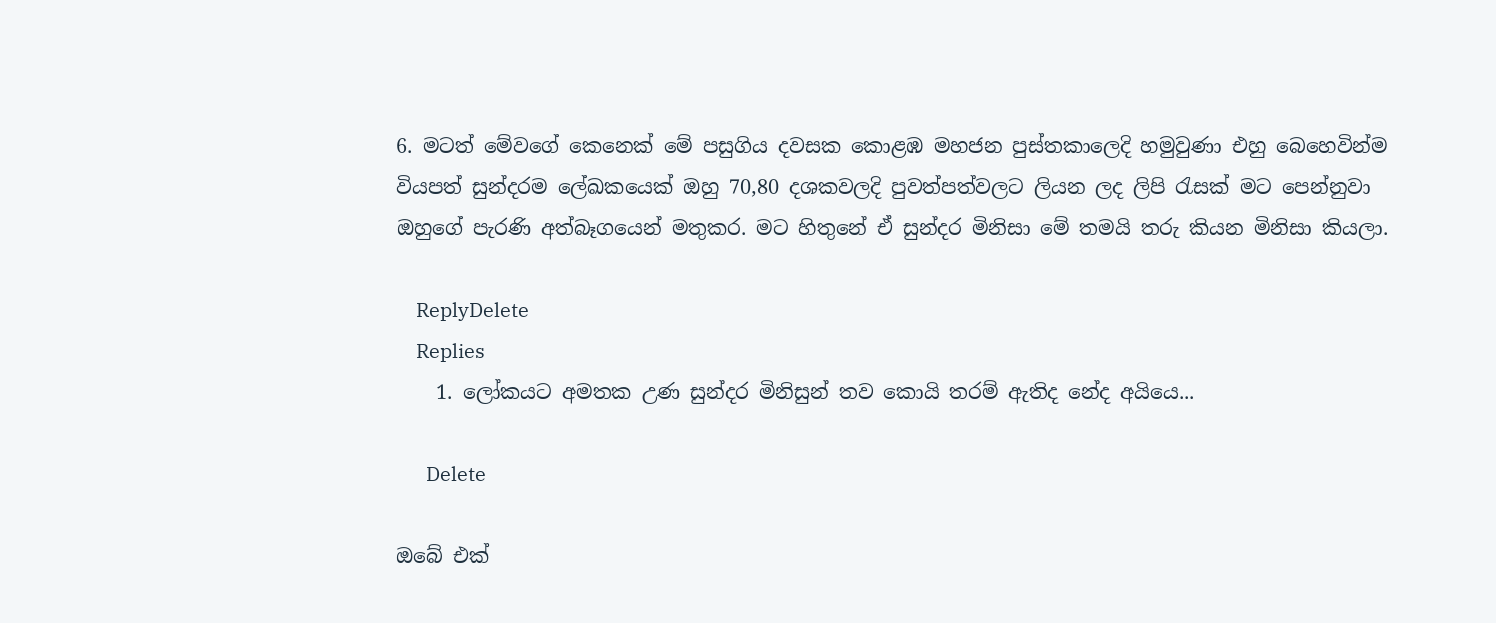6. මටත් මේවගේ කෙනෙක් මේ පසුගිය දවසක කොළඹ මහජන පුස්තකාලෙදි හමුවුණා එහු බෙහෙවින්ම වියපත් සුන්දරම ලේඛකයෙක් ඔහු 70,80 දශකවලදි පුවත්පත්වලට ලියන ලද ලිපි රැසක් මට පෙන්නුවා ඔහුගේ පැරණි අත්බෑගයෙන් මතුකර. මට හිතුනේ ඒ සුන්දර මිනිසා මේ තමයි තරු කියන මිනිසා කියලා.

    ReplyDelete
    Replies
    1. ලෝකයට අමතක උණ සුන්දර මිනිසුන් තව කොයි තරම් ඇතිද නේද අයියෙ...

      Delete

ඔබේ එක්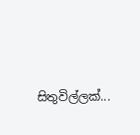සිතුවිල්ලක්...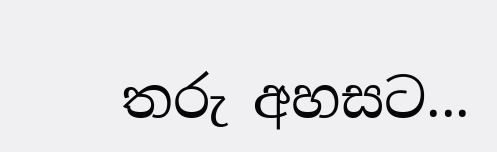තරු අහසට...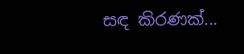සඳ කිරණක්...